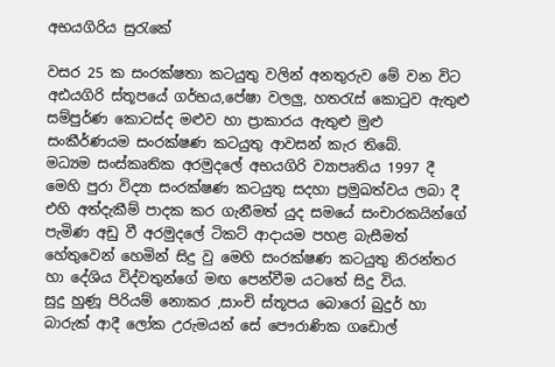අභයගිරිය සුරැකේ

වසර 25 ක සංරක්ෂතා කටයුතු වලින් අනතුරුව මේ වන විට අඪයගිරි ස්තූපයේ ගර්භය,පේෂා වලලු, හතරැස් කොටුව ඇතුළු සම්පුර්ණ කොටස්ද මළුව හා ප්‍රාකාරය ඇතුළු මුළු සංකීර්ණයම සංරක්ෂණ කටයුතු ආවසන් කැර තිබේ.
මධ්‍යම සංස්කෘතික අරමුදලේ අභයගිරි ව්‍යාපෘතිය 1997 දී මෙහි පුරා විද්‍යා සංරක්ෂණ කටයුතු සදහා ප්‍රමුඛත්වය ලබා දී එහි අත්දැකීම් පාදක කර ගැනීමත් යුද සමයේ සංචාරකයින්ගේ පැමිණ අඩු වී අරමුදලේ ටිකට් ආදායම පහළ බැසීමත් හේතුවෙන් හෙමින් සිදු වු මෙහි සංරක්ෂණ කටයුතු නිරන්තර හා දේශිය විද්වතුන්ගේ මඟ පෙන්වීම යටතේ සිදු විය.
සුදු හුණූ පිරියම් නොකර ,සාංචි ස්තූපය බොරෝ බුදුර් හා බාරුක් ආදී ලෝක උරුමයන් සේ පෞරාණික ගඩොල්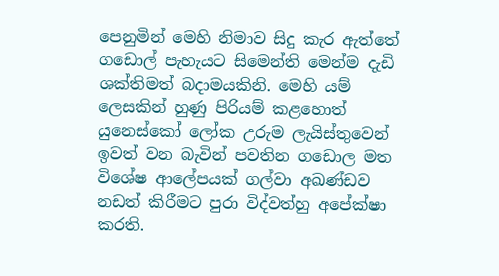පෙනුමින් මෙහි නිමාව සිදු කැර ඇත්තේ ගඩොල් පැහැයට සිමෙන්ති මෙන්ම දැඩි ශක්තිමත් බදාමයකිනි. මෙහි යම් ලෙසකින් හුණු පිරියම් කළහොත් යුනෙස්කෝ ලෝක උරුම ලැයිස්තුවෙන් ඉවත් වන බැවින් පවතින ගඩොල මත විශේෂ ආලේපයක් ගල්වා අඛණ්ඩව නඩත් කිරීමට පුරා විද්වත්හු අපේක්ෂා කරති.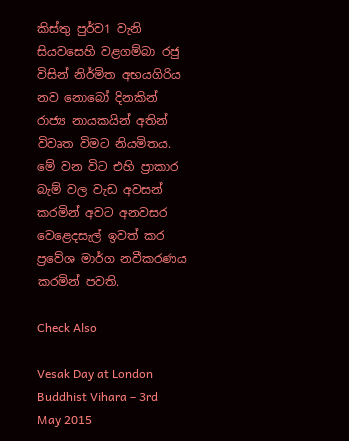කිස්තු පුර්ව1 වැනි සියවසෙහි වළගම්බා රජු විසින් නිර්මිත අභයගිරිය නව නොබෝ දිනකින් රාජ්‍ය නායකයින් අතින් විවෘත විමට නියමිතය. මේ වන විට එහි ප්‍රාකාර බැම් වල වැඩ අවසන් කරමින් අවට අනවසර වෙළෙදසැල් ඉවත් කර ප්‍රවේශ මාර්ග නවීකරණය කරමින් පවති.

Check Also

Vesak Day at London Buddhist Vihara – 3rd May 2015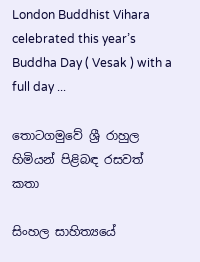London Buddhist Vihara celebrated this year’s Buddha Day ( Vesak ) with a full day ...

තොටගමුවේ ශ්‍රී රාහුල හිමියන් පිළිබඳ රසවත් කතා

සිංහල සාහිත්‍යයේ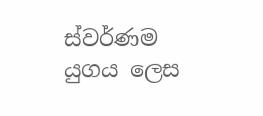ස්වර්ණම යුගය ලෙස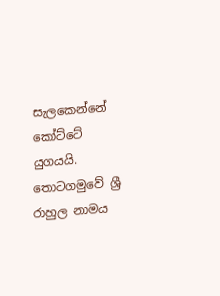සැලකෙන්නේ කෝට්ටේ යුගයයි. තොටගමුවේ ශ්‍රී රාහුල නාමය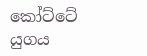කෝට්ටේ යුගය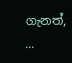ගැනත්, ...